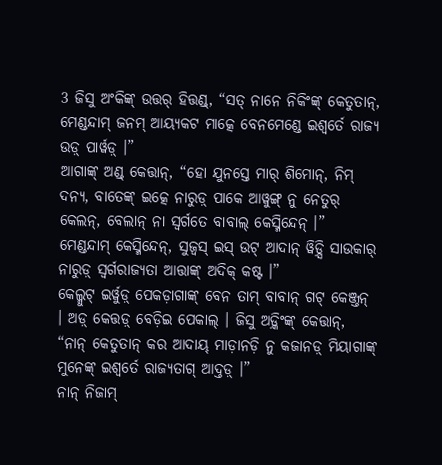3 ଜିସୁ ଅଂକିଙ୍କ୍ ଉତ୍ତର୍ ହିତ୍ତଣ୍ଡ୍, “ସତ୍ ନାନେ ନିକିଂଙ୍କ୍ କେତୁତାନ୍, ମେଣ୍ଡନ୍ଦାମ୍ ଜନମ୍ ଆୟ୍ୟକଟ ମାତ୍କେ ବେନମେଣ୍ଡେ ଇଶ୍ୱର୍ତେ ରାଜ୍ୟ ଉଡ଼୍ ପାର୍ୱଡ଼୍ ।”
ଆଗାଙ୍କ୍ ଅଣ୍ଡ୍ କେତ୍ତାନ୍, “ହୋ ଯୁନସ୍ତେ ମାର୍ ଶିମୋନ୍, ନିମ୍ ଦନ୍ୟ, ବାତେଙ୍କ୍ ଇତ୍କେ ନାରୁଡ଼୍ ପାକେ ଆୱୁଙ୍ଗ୍ ନୁ ନେତୁର୍ କେଲନ୍, ବେଲାନ୍ ନା ସ୍ୱର୍ଗତେ ବାବାଲ୍ କେସ୍ମିନ୍ଦେନ୍ ।”
ମେଣ୍ଡନ୍ଦାମ୍ କେସ୍ମିନ୍ଦେନ୍, ସୁଜ୍ବସ୍ ଇସ୍ ଉଟ୍ ଆଦାନ୍ ୱିଡ଼୍ସି ସାଉକାର୍ ନାରୁଡ଼୍ ସ୍ୱର୍ଗରାଜ୍ୟତା ଆତ୍ତାଙ୍କ୍ ଅଦିକ୍ କଷ୍ଟ ।”
କେଲ୍ମୁଟ୍ ଇର୍ୱୁଡ଼୍ ପେକଡ଼ାଗାଙ୍କ୍ ବେନ ତାମ୍ ବାବାନ୍ ଗଟ୍ କେଞ୍ଜ୍ତନ୍ । ଅଡ଼୍ କେତ୍ତଡ଼୍ ବେଡ଼ିଇ ପେକାଲ୍ । ଜିସୁ ଅଡ଼୍କିଂଙ୍କ୍ କେତ୍ତାନ୍, “ନାନ୍ କେତୁତାନ୍ କର ଆଦାୟ୍ ମାଡ଼ାନଡ଼ି ନୁ କଜାନଡ଼୍ ମିୟାଗାଙ୍କ୍ ମୁନେଙ୍କ୍ ଇଶ୍ୱର୍ତେ ରାଜ୍ୟତାଗ୍ ଆଦ୍ତଡ଼୍ ।”
ନାନ୍ ନିଜାମ୍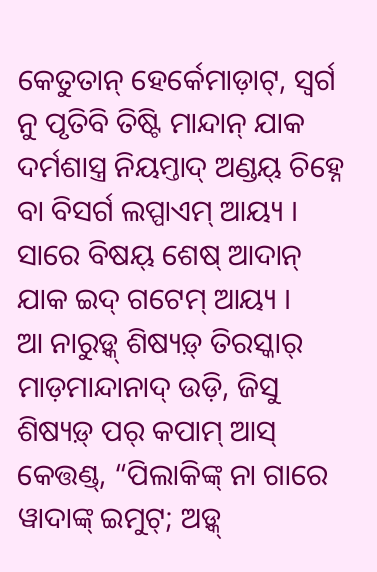କେତୁତାନ୍ ହେର୍କେମାଡ଼ାଟ୍, ସ୍ୱର୍ଗ ନୁ ପୃତିବି ତିଷ୍ଟି ମାନ୍ଦାନ୍ ଯାକ ଦର୍ମଶାସ୍ତ୍ର ନିୟମ୍ତାଦ୍ ଅଣ୍ଡୟ୍ ଚିହ୍ନେ ବା ବିସର୍ଗ ଲପ୍ପାଏମ୍ ଆୟ୍ୟ । ସାରେ ବିଷୟ୍ ଶେଷ୍ ଆଦାନ୍ ଯାକ ଇଦ୍ ଗଟେମ୍ ଆୟ୍ୟ ।
ଆ ନାରୁଡ଼୍କ୍ ଶିଷ୍ୟଡ଼୍ ତିରସ୍କାର୍ ମାଡ଼ମାନ୍ଦାନାଦ୍ ଉଡ଼ି, ଜିସୁ ଶିଷ୍ୟଡ଼୍ ପର୍ କପାମ୍ ଆସ୍ କେତ୍ତଣ୍ଡ୍, “ପିଲାକିଙ୍କ୍ ନା ଗାରେ ୱାଦାଙ୍କ୍ ଇମୁଟ୍; ଅଡ଼୍କ୍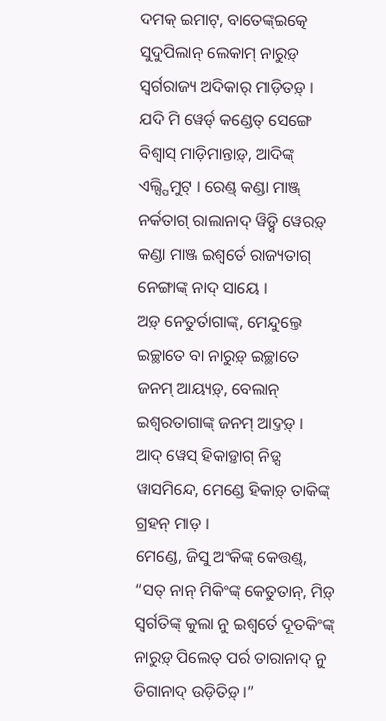ଦମକ୍ ଇମାଟ୍, ବାତେଙ୍କ୍ଇତ୍କେ ସୁଦୁପିଲାନ୍ ଲେକାମ୍ ନାରୁଡ଼୍ ସ୍ୱର୍ଗରାଜ୍ୟ ଅଦିକାର୍ ମାଡ଼ିତଡ଼୍ ।
ଯଦି ମି ୱେର୍ଡ୍ କଣ୍ଡେତ୍ ସେଙ୍ଗେ ବିଶ୍ୱାସ୍ ମାଡ଼ିମାନ୍ତାଡ଼୍, ଆଦିଙ୍କ୍ ଏଲ୍ସ୍ପିମୁଟ୍ । ରେଣ୍ଡ୍ କଣ୍ଡା ମାଞ୍ଜ୍ ନର୍କତାଗ୍ ରାଲାନାଦ୍ ୱିଡ଼୍ସି ୱେରଡ଼୍ କଣ୍ଡା ମାଞ୍ଜ ଇଶ୍ୱର୍ତେ ରାଜ୍ୟତାଗ୍ ନେଙ୍ଗାଙ୍କ୍ ନାଦ୍ ସାୟେ ।
ଅଡ଼୍ ନେତୁର୍ତାଗାଙ୍କ୍, ମେନ୍ଦୁଲ୍ତେ ଇଚ୍ଛାତେ ବା ନାରୁଡ଼୍ ଇଚ୍ଛାତେ ଜନମ୍ ଆୟ୍ୟଡ଼୍, ବେଲାନ୍ ଇଶ୍ୱରତାଗାଙ୍କ୍ ଜନମ୍ ଆଦ୍ତଡ଼୍ ।
ଆଦ୍ ୱେସ୍ ହିକାଡ଼୍ତାଗ୍ ନିଡ଼୍ସ ୱାସମିନ୍ଦେ, ମେଣ୍ଡେ ହିକାଡ଼୍ ତାକିଙ୍କ୍ ଗ୍ରହନ୍ ମାଡ଼ ।
ମେଣ୍ଡେ, ଜିସୁ ଅଂକିଙ୍କ୍ କେତ୍ତଣ୍ଡ୍, “ସତ୍ ନାନ୍ ମିକିଂଙ୍କ୍ କେତୁତାନ୍, ମିଡ଼୍ ସ୍ୱର୍ଗତିଙ୍କ୍ କୁଲା ନୁ ଇଶ୍ୱର୍ତେ ଦୂତକିଂଙ୍କ୍ ନାରୁଡ଼୍ ପିଲେତ୍ ପର୍ର ତାରାନାଦ୍ ନୁ ଡିଗାନାଦ୍ ଉଡ଼ିତିଡ଼୍ ।”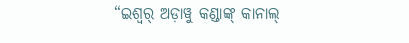“ଇଶ୍ୱର୍ ଅଡ଼ାୱୁ କଣ୍ଡାଙ୍କ୍ କାନାଲ୍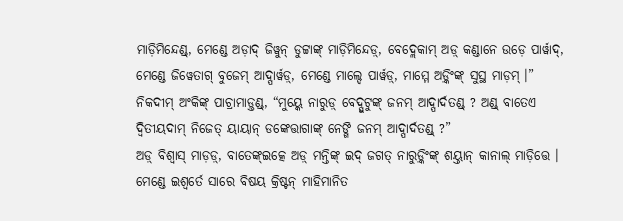ମାଡ଼ିମିନ୍ଦେଣ୍ଡ୍, ମେଣ୍ଡେ ଅଡ଼ାଦ୍ ଜିୱୁନ୍ ଡୁଟ୍ଟାଙ୍କ୍ ମାଡ଼ିମିନ୍ଦେଡ଼୍, ବେଦ୍ଲେକାମ୍ ଅଡ଼୍ କଣ୍ଡାନେ ଉଡ଼େ ପାର୍ୱାଦ୍, ମେଣ୍ଡେ ଜିୱେତାଗ୍ ବୁଜେମ୍ ଆଦ୍ପାର୍ୱଡ଼୍, ମେଣ୍ଡେ ମାଲ୍ଦେ ପାର୍ୱଡ଼୍, ମାମ୍ମେ ଅଡ଼୍କିଂଙ୍କ୍ ସୁସ୍ଥ ମାଡ଼ମ୍ ।”
ନିକଦୀମ୍ ଅଂକିଙ୍କ୍ ପାଚ୍ରାମାଡ଼୍ତଣ୍ଡ୍, “ମୁୟ୍କେ ନାରୁଡ଼୍ ବେଦ୍ପୁଟୁଙ୍କ୍ ଜନମ୍ ଆଦ୍ପାର୍ଦତଣ୍ଡ୍ ? ଅଣ୍ଡ୍ ବାତେଏ ଦ୍ୱିତୀୟଦାମ୍ ନିଜେତ୍ ୟାୟାନ୍ ଡଙ୍କେତ୍ତାଗାଙ୍କ୍ ନେଙ୍ଗି ଜନମ୍ ଆଦ୍ପାର୍ଦତଣ୍ଡ୍ ?”
ଅଡ଼୍ ବିଶ୍ୱାସ୍ ମାଡ଼ଡ଼୍, ବାତେଙ୍କ୍ଇତ୍କେ ଅଡ଼୍ ମନ୍ତିଙ୍କ୍ ଇଦ୍ ଜଗତ୍ ନାରୁଡ଼୍କିଂଙ୍କ୍ ଶୟ୍ତାନ୍ କାନାଲ୍ ମାଡ଼ିତ୍ତେ । ମେଣ୍ଡେ ଇଶ୍ୱର୍ତେ ସାରେ ବିଷୟ କ୍ରିଷ୍ଟନ୍ ମାହିମାନିତ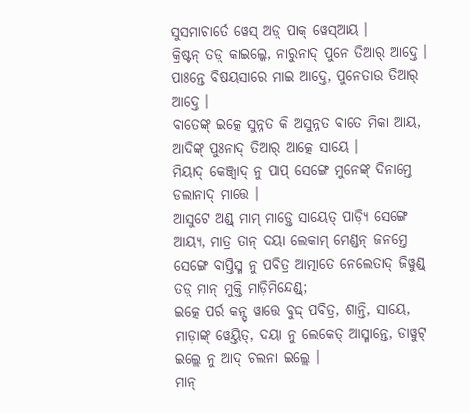ସୁସମାଚାର୍ତେ ୱେସ୍ ଅଡ଼୍ ପାକ୍ ୱେସ୍ଆୟ ।
କ୍ରିଷ୍ଟନ୍ ତଡ଼୍ କାଇଲ୍କେ, ନାରୁନାଦ୍ ପୁନେ ତିଆର୍ ଆଦ୍ତେ । ପାଃନ୍ତେ ବିଷୟସାରେ ମାଇ ଆଦ୍ତେ, ପୁନେତାଉ ତିଆର୍ ଆଦ୍ତେ ।
ବାତେଙ୍କ୍ ଇତ୍କେ ସୁନ୍ନତ କି ଅସୁନ୍ନତ ବାତେ ମିକା ଆୟ, ଆଦିଙ୍କ୍ ପୁଃନାଦ୍ ତିଆର୍ ଆତ୍କେ ସାୟେ ।
ମିୟାଦ୍ କେଞ୍ଜ୍ୱାଦ୍ ନୁ ପାପ୍ ସେଙ୍ଗେ ମୁନେଙ୍କ୍ ଦିନାମ୍ତେ ଡଲାନାଦ୍ ମାତ୍ତେ ।
ଆସୁଟେ ଅଣ୍ଡ୍ ମାମ୍ ମାଡ଼୍ତେ ସାୟେତ୍ ପାଡ଼୍ୟି ସେଙ୍ଗେ ଆୟ୍ୟ, ମାତ୍ର ତାନ୍ ଦୟା ଲେକାମ୍ ମେଣ୍ଡନ୍ ଜନମ୍ତେ ସେଙ୍ଗେ ବାପ୍ତିସ୍ମ ନୁ ପବିତ୍ର ଆତ୍ମାତେ ନେଲେତାଦ୍ ଜିୱୁଣ୍ଡ୍ ତଡ଼୍ ମାନ୍ ମୁକ୍ତି ମାଡ଼ିମିନ୍ଦେଣ୍ଡ୍;
ଇତ୍କେ ପର୍ର କନ୍ସ୍ ୱାତ୍ତେ ବୁଦ୍ଦ୍ ପବିତ୍ର, ଶାନ୍ତି, ସାୟେ, ମାଡ଼ାଙ୍କ୍ ୱେୟ୍ତିତ୍, ଦୟା ନୁ ଲେକେତ୍ ଆସ୍ମାନ୍ତେ, ଡାୱୁଟ୍ ଇଲ୍ଲେ ନୁ ଆଦ୍ ଚଲନା ଇଲ୍ଲେ ।
ମାନ୍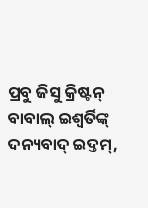ପ୍ରବୁ ଜିସୁ କ୍ରିଷ୍ଟନ୍ ବାବାଲ୍ ଇଶ୍ୱର୍ତିଙ୍କ୍ ଦନ୍ୟବାଦ୍ ଇଦ୍ତମ୍,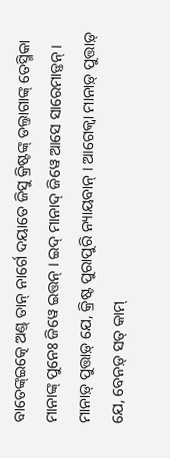ବାତେଙ୍କ୍ଇତ୍କେ ଅଣ୍ଡ୍ ତାନ୍ ନାର୍ଗେ ଦୟାତେ ଜିସୁ କ୍ରିଷ୍ଟଙ୍କ୍ ଡଲ୍ତାଗାଙ୍କ୍ ତେସ୍ମିକା ମାନାଙ୍କ୍ ପୁନେଃ ଜିୱେ ଇତ୍ତନ୍ । ଇଦ୍ ମାନାଦ୍ ଜିୱେ ଆସେ ସାରେମାଡ଼୍ତନ୍ ।
ମାନାଡ଼୍ ପୁତ୍ତାଡ଼୍ ଯେ, କ୍ରିଷ୍ଟ ପୁରାପୁରି ନ୍ୟାୟବାନ୍ । ଆଗେକ୍ବା ମାନାଡ଼୍ ପୁତ୍ତାଡ଼୍ ଯେ, ବେନଡ଼୍ ସତ୍ କାମ୍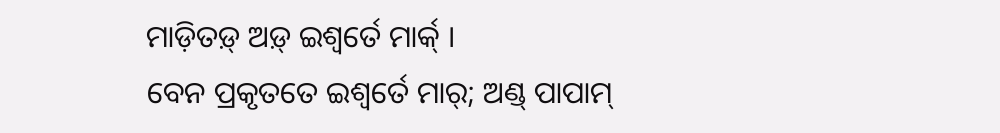ମାଡ଼ିତଡ଼୍ ଅଡ଼୍ ଇଶ୍ୱର୍ତେ ମାର୍କ୍ ।
ବେନ ପ୍ରକୃତତେ ଇଶ୍ୱର୍ତେ ମାର୍; ଅଣ୍ଡ୍ ପାପାମ୍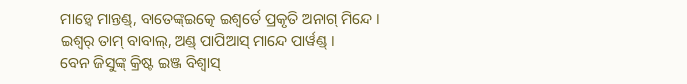ମାଡ଼୍ୱେ ମାନ୍ତଣ୍ଡ୍, ବାତେଙ୍କ୍ଇତ୍କେ ଇଶ୍ୱର୍ତେ ପ୍ରକୃତି ଅନାଗ୍ ମିନ୍ଦେ । ଇଶ୍ୱର୍ ତାମ୍ ବାବାଲ୍, ଅଣ୍ଡ୍ ପାପିଆସ୍ ମାନ୍ଦେ ପାର୍ୱଣ୍ଡ୍ ।
ବେନ ଜିସୁଙ୍କ୍ କ୍ରିଷ୍ଟ ଇଞ୍ଜ ବିଶ୍ୱାସ୍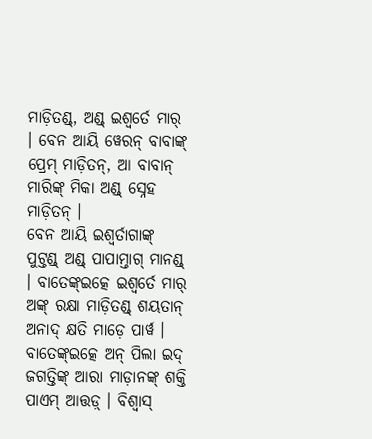ମାଡ଼ିତଣ୍ଡ୍, ଅଣ୍ଡ୍ ଇଶ୍ୱର୍ତେ ମାର୍ । ବେନ ଆୟି ୱେରନ୍ ବାବାଙ୍କ୍ ପ୍ରେମ୍ ମାଡ଼ିତନ୍, ଆ ବାବାନ୍ ମାରିଙ୍କ୍ ମିକା ଅଣ୍ଡ୍ ସ୍ନେହ ମାଡ଼ିତନ୍ ।
ବେନ ଆୟି ଇଶ୍ୱର୍ତାଗାଙ୍କ୍ ପୁଟ୍ତଣ୍ଡ୍ ଅଣ୍ଡ୍ ପାପାମ୍ତାଗ୍ ମାନଣ୍ଡ୍ । ବାତେଙ୍କ୍ଇତ୍କେ ଇଶ୍ୱର୍ତେ ମାର୍ ଅଙ୍କ୍ ରକ୍ଷା ମାଡ଼ିତଣ୍ଡ୍ ଶୟତାନ୍ ଅନାଦ୍ କ୍ଷତି ମାଡ଼େ ପାର୍ୱ ।
ବାତେଙ୍କ୍ଇତ୍କେ ଅନ୍ ପିଲା ଇଦ୍ ଜଗତ୍ତିଙ୍କ୍ ଆରା ମାଡ଼ାନଙ୍କ୍ ଶକ୍ତି ପାଏମ୍ ଆତ୍ତଡ଼୍ । ବିଶ୍ୱାସ୍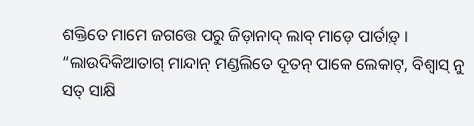ଶକ୍ତିତେ ମାମେ ଜଗତ୍ତେ ପରୁ ଜିଡ଼ାନାଦ୍ ଲାବ୍ ମାଡ଼େ ପାର୍ତାଡ଼୍ ।
“ଲାଉଦିକିଆତାଗ୍ ମାନ୍ଦାନ୍ ମଣ୍ଡଲିତେ ଦୂତନ୍ ପାକେ ଲେକାଟ୍, ବିଶ୍ୱାସ୍ ନୁ ସତ୍ ସାକ୍ଷି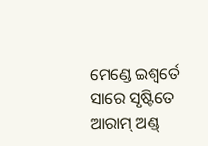ମେଣ୍ଡେ ଇଶ୍ୱର୍ତେ ସାରେ ସୃଷ୍ଟିତେ ଆରାମ୍ ଅଣ୍ଡ୍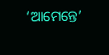‘ଆମେନ୍ତେ’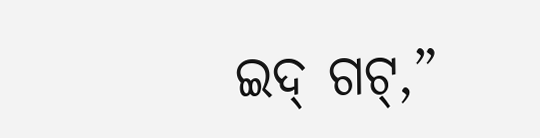ଇଦ୍ ଗଟ୍,”